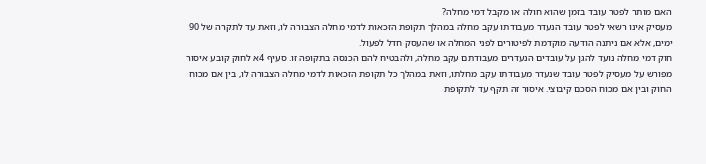האם מותר לפטר עובד בזמן שהוא חולה או מקבל דמי מחלה?
מעסיק אינו רשאי לפטר עובד הנעדר מעבודתו עקב מחלה במהלך תקופת הזכאות לדמי מחלה הצבורה לו, וזאת עד לתקרה של 90 ימים, אלא אם ניתנה הודעה מוקדמת לפיטורים לפני המחלה או שהעסק חדל לפעול.
חוק דמי מחלה נועד להגן על עובדים הנעדרים מעבודתם עקב מחלה, ולהבטיח להם הכנסה בתקופה זו. סעיף 4א לחוק קובע איסור מפורש על מעסיק לפטר עובד שנעדר מעבודתו עקב מחלתו, וזאת במהלך כל תקופת הזכאות לדמי מחלה הצבורה לו, בין אם מכוח החוק ובין אם מכוח הסכם קיבוצי. איסור זה תקף עד לתקופת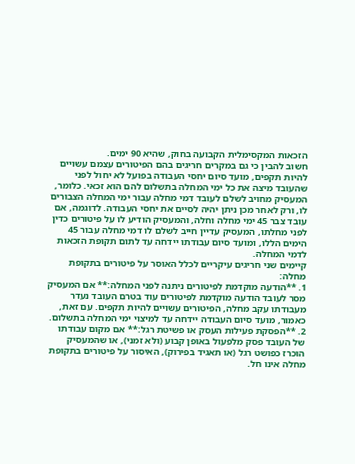הזכאות המקסימלית הקבועה בחוק, שהיא 90 ימים.
חשוב להבין כי גם במקרים חריגים בהם הפיטורים עצמם עשויים להיות תקפים, מועד סיום יחסי העבודה בפועל לא יחול לפני שהעובד מיצה את כל ימי המחלה בתשלום להם הוא זכאי. כלומר, המעסיק מחויב לשלם לעובד דמי מחלה עבור ימי המחלה הצבורים לו, ורק לאחר מכן ניתן יהיה לסיים את יחסי העבודה. לדוגמה, אם עובד צבר 45 ימי מחלה וחלה, והמעסיק הודיע לו על פיטורים כדין לפני מחלתו, המעסיק עדיין חייב לשלם לו דמי מחלה עבור 45 הימים הללו, ומועד סיום עבודתו יידחה עד לתום תקופת הזכאות לדמי המחלה.
קיימים שני חריגים עיקריים לכלל האוסר על פיטורים בתקופת מחלה:
1. **הודעה מוקדמת לפיטורים ניתנה לפני המחלה:** אם המעסיק מסר לעובד הודעה מוקדמת לפיטורים עוד בטרם העובד נעדר מעבודתו עקב מחלה, הפיטורים עשויים להיות תקפים. עם זאת, כאמור, מועד סיום העבודה יידחה עד למיצוי ימי המחלה בתשלום.
2. **הפסקת פעילות העסק או פשיטת רגל:** אם מקום עבודתו של העובד פסק מלפעול באופן קבוע (ולא זמני), או שהמעסיק הוכרז כפושט רגל (או תאגיד בפירוק), האיסור על פיטורים בתקופת מחלה אינו חל.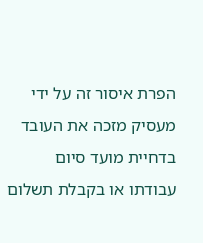הפרת איסור זה על ידי מעסיק מזכה את העובד בדחיית מועד סיום עבודתו או בקבלת תשלום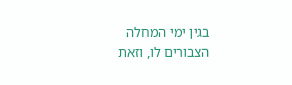בגין ימי המחלה הצבורים לו, וזאת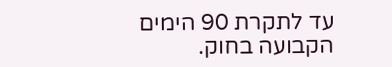עד לתקרת 90 הימים הקבועה בחוק.